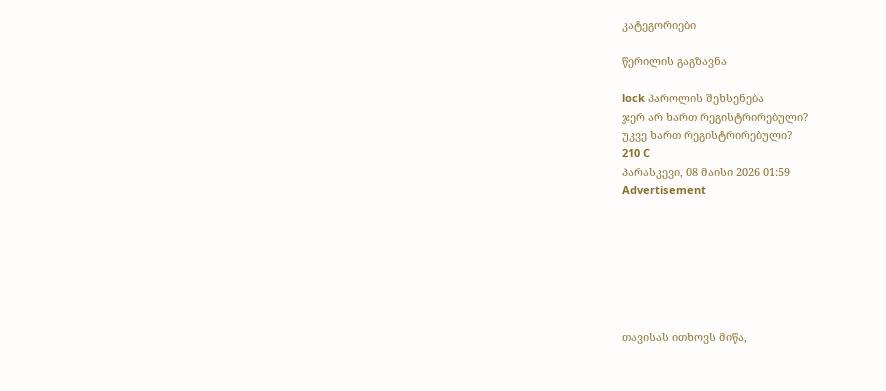კატეგორიები

წერილის გაგზავნა

lock პაროლის შეხსენება
ჯერ არ ხართ რეგისტრირებული?
უკვე ხართ რეგისტრირებული?
210 C
პარასკევი, 08 მაისი 2026 01:59
Advertisement







თავისას ითხოვს მიწა,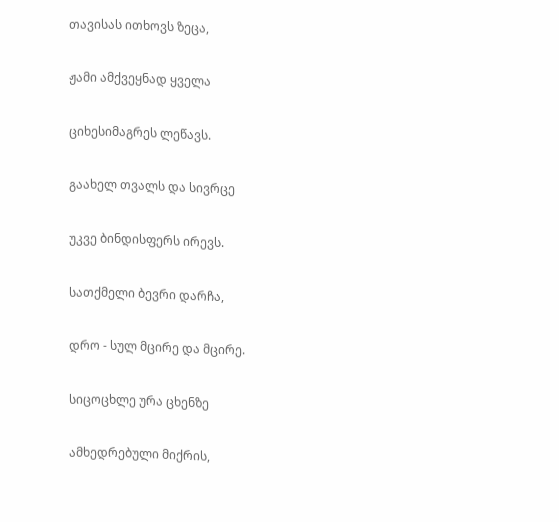თავისას ითხოვს ზეცა,

ჟამი ამქვეყნად ყველა

ციხესიმაგრეს ლეწავს.

გაახელ თვალს და სივრცე

უკვე ბინდისფერს ირევს.

სათქმელი ბევრი დარჩა,

დრო - სულ მცირე და მცირე.

სიცოცხლე ურა ცხენზე

ამხედრებული მიქრის,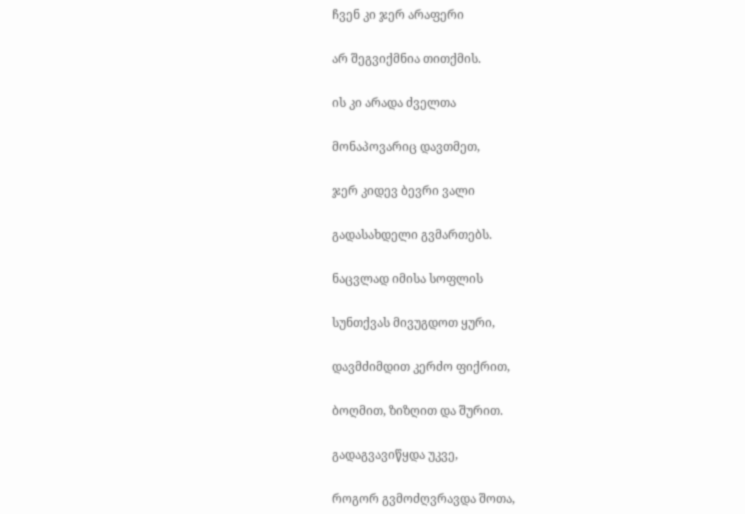ჩვენ კი ჯერ არაფერი

არ შეგვიქმნია თითქმის.

ის კი არადა ძველთა

მონაპოვარიც დავთმეთ,

ჯერ კიდევ ბევრი ვალი

გადასახდელი გვმართებს.

ნაცვლად იმისა სოფლის

სუნთქვას მივუგდოთ ყური,

დავმძიმდით კერძო ფიქრით,

ბოღმით, ზიზღით და შურით.

გადაგვავიწყდა უკვე,

როგორ გვმოძღვრავდა შოთა,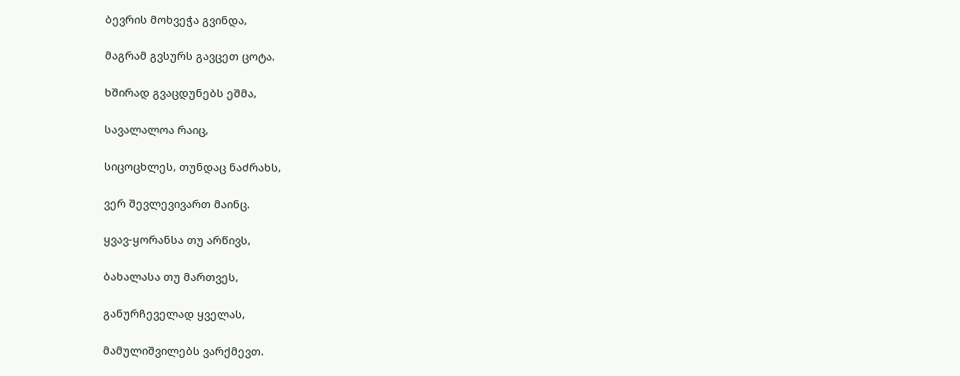ბევრის მოხვეჭა გვინდა,

მაგრამ გვსურს გავცეთ ცოტა.

ხშირად გვაცდუნებს ეშმა,

სავალალოა რაიც,

სიცოცხლეს, თუნდაც ნაძრახს,

ვერ შევლევივართ მაინც.

ყვავ-ყორანსა თუ არწივს,

ბახალასა თუ მართვეს,

განურჩეველად ყველას,

მამულიშვილებს ვარქმევთ.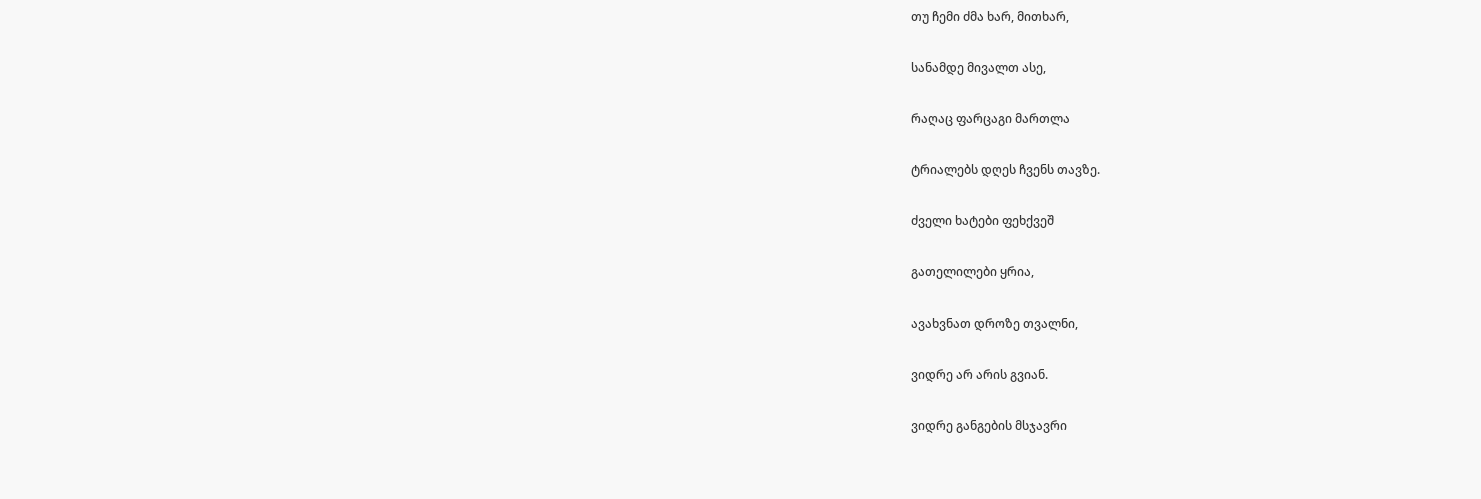თუ ჩემი ძმა ხარ, მითხარ,

სანამდე მივალთ ასე,

რაღაც ფარცაგი მართლა

ტრიალებს დღეს ჩვენს თავზე.

ძველი ხატები ფეხქვეშ

გათელილები ყრია,

ავახვნათ დროზე თვალნი,

ვიდრე არ არის გვიან.

ვიდრე განგების მსჯავრი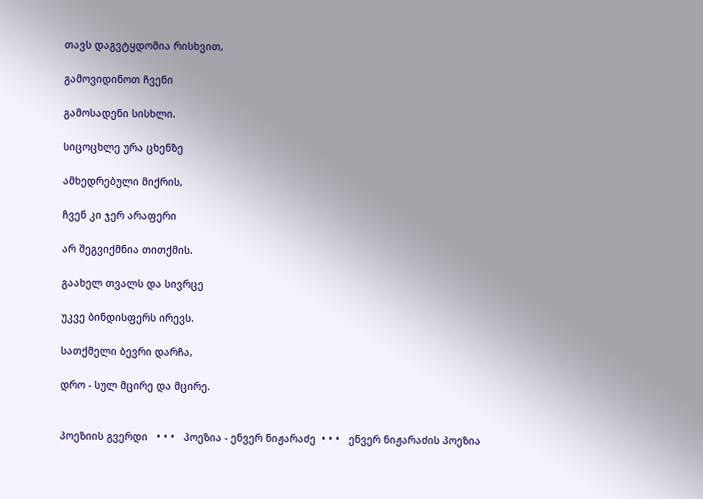თავს დაგვტყდომია რისხვით,

გამოვიდინოთ ჩვენი

გამოსადენი სისხლი.

სიცოცხლე ურა ცხენზე

ამხედრებული მიქრის,

ჩვენ კი ჯერ არაფერი

არ შეგვიქმნია თითქმის.

გაახელ თვალს და სივრცე

უკვე ბინდისფერს ირევს.

სათქმელი ბევრი დარჩა,

დრო - სულ მცირე და მცირე.


პოეზიის გვერდი   • • •   პოეზია - ენვერ ნიჟარაძე  • • •   ენვერ ნიჟარაძის პოეზია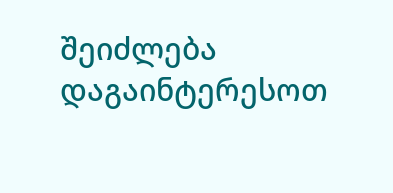შეიძლება დაგაინტერესოთ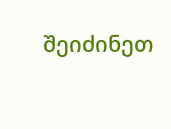შეიძინეთ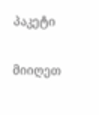პაკეტი

მიიღეთ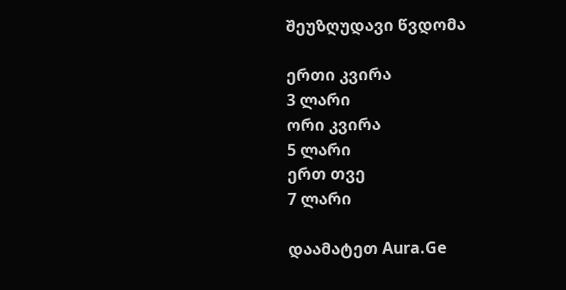შეუზღუდავი წვდომა

ერთი კვირა
3 ლარი
ორი კვირა
5 ლარი
ერთ თვე
7 ლარი

დაამატეთ Aura.Ge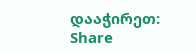დააჭირეთ:   Share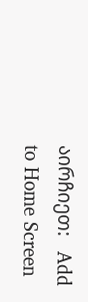აირჩიეთ:   Add to Home Screen